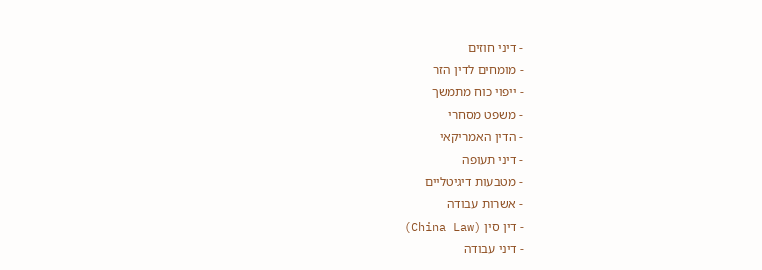- דיני חוזים
- מומחים לדין הזר
- ייפוי כוח מתמשך
- משפט מסחרי
- הדין האמריקאי
- דיני תעופה
- מטבעות דיגיטליים
- אשרות עבודה
- דין סין (China Law)
- דיני עבודה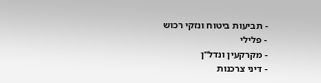- תביעות ביטוח ונזקי רכוש
- פלילי
- מקרקעין ונדל"ן
- דיני צרכנות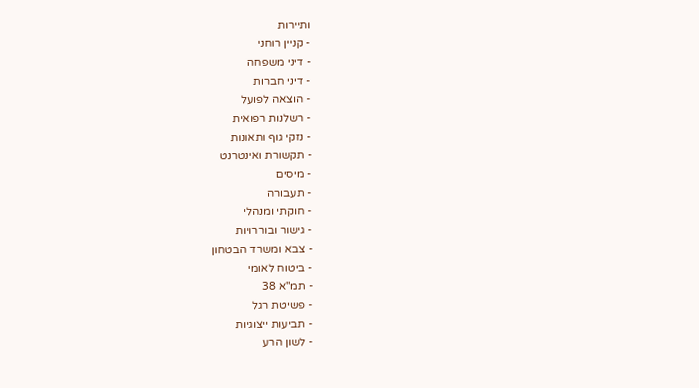ותיירות
- קניין רוחני
- דיני משפחה
- דיני חברות
- הוצאה לפועל
- רשלנות רפואית
- נזקי גוף ותאונות
- תקשורת ואינטרנט
- מיסים
- תעבורה
- חוקתי ומנהלי
- גישור ובוררויות
- צבא ומשרד הבטחון
- ביטוח לאומי
- תמ"א 38
- פשיטת רגל
- תביעות ייצוגיות
- לשון הרע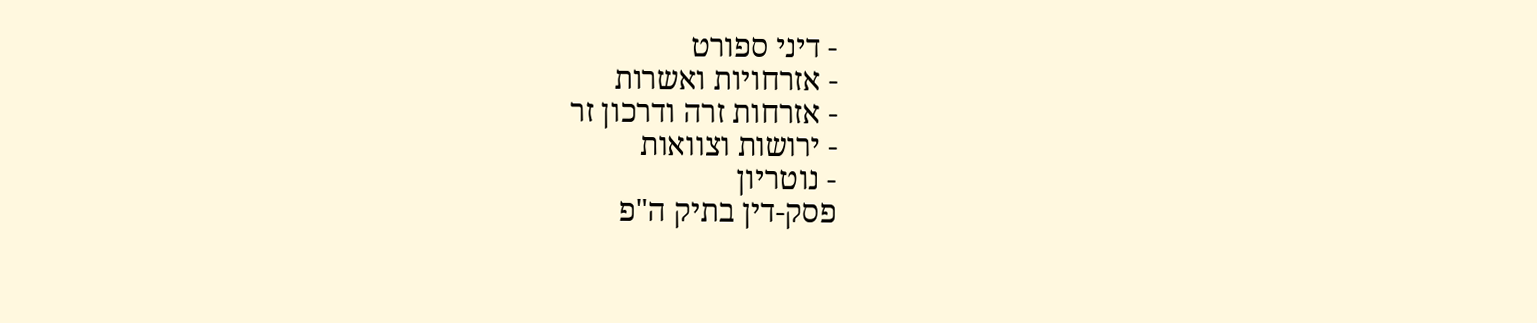- דיני ספורט
- אזרחויות ואשרות
- אזרחות זרה ודרכון זר
- ירושות וצוואות
- נוטריון
פסק-דין בתיק ה"פ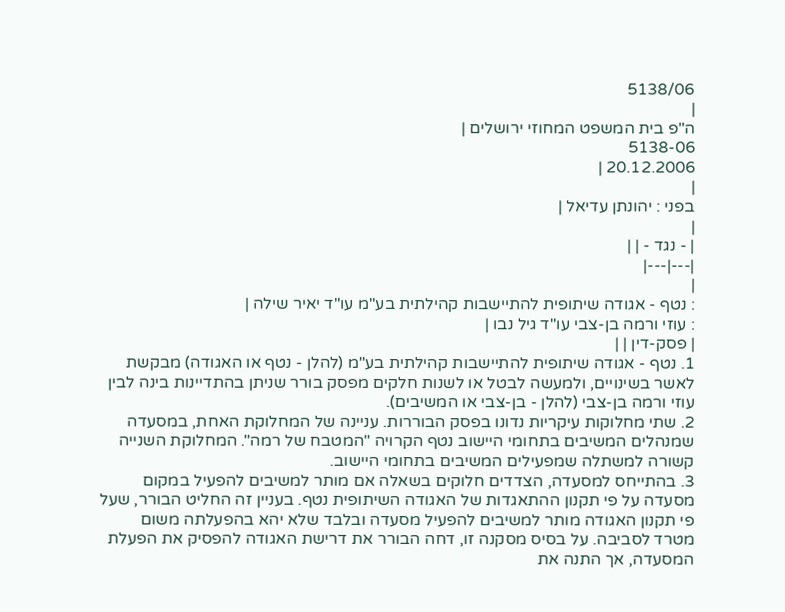5138/06
|
ה"פ בית המשפט המחוזי ירושלים |
5138-06
20.12.2006 |
|
בפני : יהונתן עדיאל |
|
| - נגד - | |
|---|---|
|
: נטף - אגודה שיתופית להתיישבות קהילתית בע"מ עו"ד יאיר שילה |
: עוזי ורמה בן-צבי עו"ד גיל נבו |
| פסק-דין | |
1. נטף - אגודה שיתופית להתיישבות קהילתית בע"מ (להלן - נטף או האגודה) מבקשת לאשר בשינויים, ולמעשה לבטל או לשנות חלקים מפסק בורר שניתן בהתדיינות בינה לבין עוזי ורמה בן-צבי (להלן - בן-צבי או המשיבים).
2. שתי מחלוקות עיקריות נדונו בפסק הבוררות. עניינה של המחלוקת האחת, במסעדה שמנהלים המשיבים בתחומי היישוב נטף הקרויה "המטבח של רמה". המחלוקת השנייה קשורה למשתלה שמפעילים המשיבים בתחומי היישוב.
3. בהתייחס למסעדה, הצדדים חלוקים בשאלה אם מותר למשיבים להפעיל במקום מסעדה על פי תקנון ההתאגדות של האגודה השיתופית נטף. בעניין זה החליט הבורר, שעל פי תקנון האגודה מותר למשיבים להפעיל מסעדה ובלבד שלא יהא בהפעלתה משום מטרד לסביבה. על בסיס מסקנה זו, דחה הבורר את דרישת האגודה להפסיק את הפעלת המסעדה, אך התנה את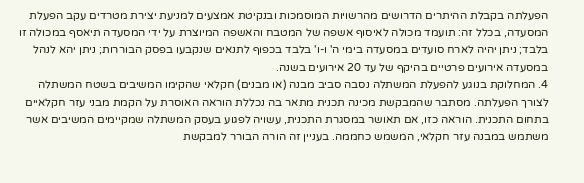הפעלתה בקבלת ההיתרים הדרושים מהרשויות המוסמכות ובנקיטת אמצעים למניעת יצירת מטרדים עקב הפעלת המסעדה, בכלל זה: תועמד מכולה לאיסוף אשפה של המטבח והאשפה המיוצרת על ידי המסעדה תיאסף במכולה זו בלבד; ניתן יהיה לארח סועדים במסעדה בימי ה' ו-ו' בלבד בכפוף לתנאים שנקבעו בפסק הבוררות; ניתן יהא לנהל במסעדה אירועים פרטיים בהיקף של עד 20 אירועים בשנה.
4. המחלוקת בנוגע להפעלת המשתלה נסבה סביב מבנה (או מבנים) חקלאי שהקימו המשיבים בשטח המשתלה לצורך הפעלתה. מסתבר שהמבקשת מכינה תכנית מתאר בה נכללת הוראה האוסרת על הקמת מבני עזר חקלאיים בתחום התכנית. הוראה כזו, אם תאושר במסגרת התכנית, עשויה לפגוע בעסק המשתלה שמקיימים המשיבים אשר משתמש במבנה עזר חקלאי, המשמש כחממה. בעניין זה הורה הבורר למבקשת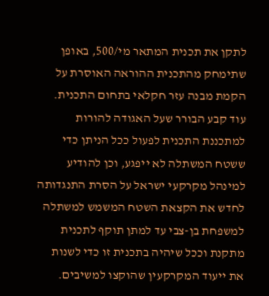לתקן את תכנית המתאר מי/500, באופן שתימחק מהתכנית ההוראה האוסרת על הקמת מבנה עזר חקלאי בתחום התכנית. עוד קבע הבורר שעל האגודה להורות למתכננת התכנית לפעול ככל הניתן כדי ששטח המשתלה לא ייפגע, וכן להודיע למינהל מקרקעי ישראל על הסרת התנגדותה לחדש את הקצאת השטח המשמש למשתלה למשפחת בן-צבי עד למתן תוקף לתכנית מתקנת וככל שיהיה בתכנית זו כדי לשנות את ייעוד המקרקעין שהוקצו למשיבים.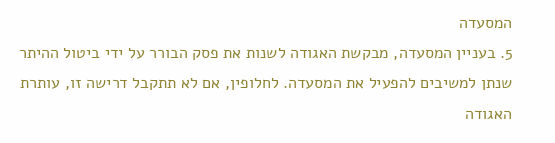המסעדה
5. בעניין המסעדה, מבקשת האגודה לשנות את פסק הבורר על ידי ביטול ההיתר שנתן למשיבים להפעיל את המסעדה. לחלופין, אם לא תתקבל דרישה זו, עותרת האגודה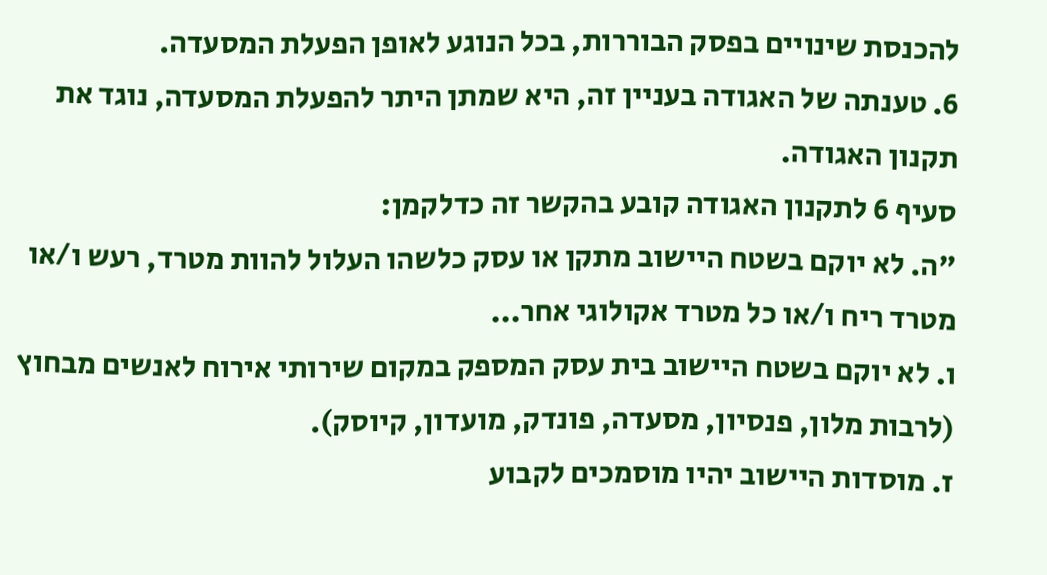להכנסת שינויים בפסק הבוררות, בכל הנוגע לאופן הפעלת המסעדה.
6. טענתה של האגודה בעניין זה, היא שמתן היתר להפעלת המסעדה, נוגד את תקנון האגודה.
סעיף 6 לתקנון האגודה קובע בהקשר זה כדלקמן:
"ה. לא יוקם בשטח היישוב מתקן או עסק כלשהו העלול להוות מטרד, רעש ו/או מטרד ריח ו/או כל מטרד אקולוגי אחר...
ו. לא יוקם בשטח היישוב בית עסק המספק במקום שירותי אירוח לאנשים מבחוץ (לרבות מלון, פנסיון, מסעדה, פונדק, מועדון, קיוסק).
ז. מוסדות היישוב יהיו מוסמכים לקבוע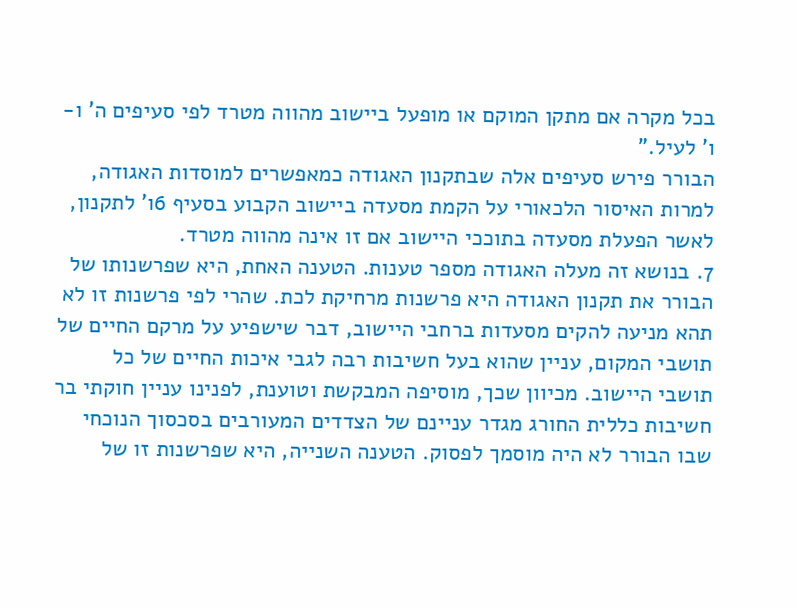בכל מקרה אם מתקן המוקם או מופעל ביישוב מהווה מטרד לפי סעיפים ה' ו-ו' לעיל."
הבורר פירש סעיפים אלה שבתקנון האגודה כמאפשרים למוסדות האגודה, למרות האיסור הלכאורי על הקמת מסעדה ביישוב הקבוע בסעיף 6ו' לתקנון, לאשר הפעלת מסעדה בתוככי היישוב אם זו אינה מהווה מטרד.
7. בנושא זה מעלה האגודה מספר טענות. הטענה האחת, היא שפרשנותו של הבורר את תקנון האגודה היא פרשנות מרחיקת לכת. שהרי לפי פרשנות זו לא תהא מניעה להקים מסעדות ברחבי היישוב, דבר שישפיע על מרקם החיים של תושבי המקום, עניין שהוא בעל חשיבות רבה לגבי איכות החיים של כל תושבי היישוב. מכיוון שכך, מוסיפה המבקשת וטוענת, לפנינו עניין חוקתי בר חשיבות כללית החורג מגדר עניינם של הצדדים המעורבים בסכסוך הנוכחי שבו הבורר לא היה מוסמך לפסוק. הטענה השנייה, היא שפרשנות זו של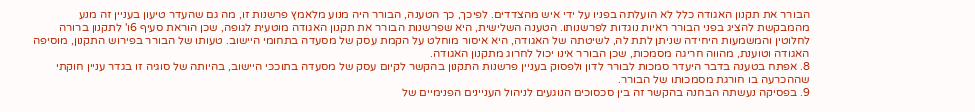הבורר את תקנון האגודה כלל לא הועלתה בפניו על ידי איש מהצדדים. לפיכך, כך הטענה, הבורר היה מנוע מלאמץ פרשנות זו, מה גם שהעדר טיעון בעניין זה מנע מהמבקשת להציג בפני הבורר ראיות נוגדות לפרשנותו. הטענה השלישית, היא שפרשנות הבורר את תקנון האגודה מוטעית לגופה, שכן הוראת סעיף 6ו' לתקנון ברורה לחלוטין והמשמעות היחידה שניתן לתת לה, לשיטתה של האגודה, היא איסור מוחלט על הקמת עסק של מסעדה בתחומי היישוב. טעותו של הבורר בפירוש התקנון, מוסיפה האגודה וטוענת, מהווה חריגה מסמכות, שכן הבורר אינו יכול לחרוג מתקנון האגודה.
8. אפתח בטענה בדבר היעדר סמכות לבורר לדון ולפסוק בעניין פרשנות התקנון בהקשר לקיום עסק של מסעדה בתוככי היישוב, בהיותה של סוגיה זו בגדר עניין חוקתי שההכרעה בו חורגת מסמכותו של הבורר.
9. בפסיקה נעשתה הבחנה בהקשר זה בין סכסוכים הנוגעים לניהול העניינים הפנימיים של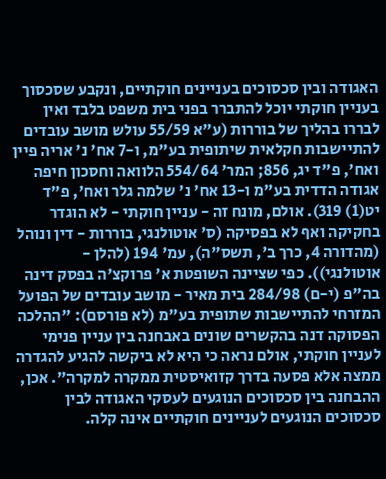האגודה ובין סכסוכים בעניינים חוקתיים, ונקבע שסכסוך בעניין חוקתי יוכל להתברר בפני בית משפט בלבד ואין לבררו בהליך של בוררות (ע"א 55/59 עולש מושב עובדים להתיישבות חקלאית שיתופית בע"מ, ו-7 אח' נ' אריה פיין ואח', פ"ד יג, 856; המר' 554/64 הלוואה וחסכון חיפה אגודה הדדית בע"מ ו-13 אח' נ' שלמה גלר ואח', פ"ד יט(1) 319). אולם, מונח זה - עניין חוקתי - לא הוגדר בחקיקה ואף לא בפסיקה (ס' אוטולנגי, בוררות - דין ונוהל (מהדורה 4, כרך ב', תשס"ה), עמ' 194 (להלן - אוטולנגי)). כפי שציינה השופטת א' פרוקצ'ה בפסק דינה בה"פ (י-ם) 284/98 בית מאיר - מושב עובדים של הפועל המזרחי להתיישבות שתופית בע"מ (לא פורסם): "ההלכה הפסוקה דנה בהקשרים שונים באבחנה בין עניין פנימי לעניין חוקתי, אולם נראה כי היא לא ביקשה להגיע להגדרה ממצה אלא פסעה בדרך קזואיסטית ממקרה למקרה". אכן, ההבחנה בין סכסוכים הנוגעים לעסקי האגודה לבין סכסוכים הנוגעים לעניינים חוקתיים אינה קלה.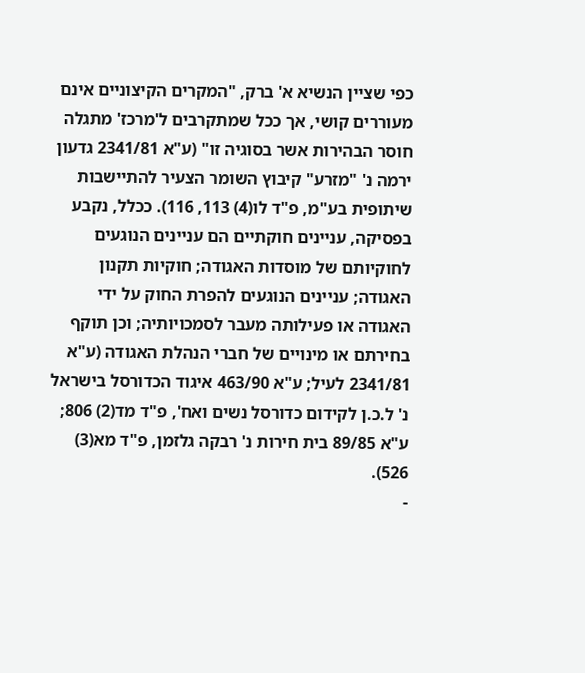כפי שציין הנשיא א' ברק, "המקרים הקיצוניים אינם מעוררים קושי, אך ככל שמתקרבים ל'מרכז' מתגלה חוסר הבהירות אשר בסוגיה זו" (ע"א 2341/81 גדעון ירמה נ' "מזרע" קיבוץ השומר הצעיר להתיישבות שיתופית בע"מ, פ"ד לו(4) 113, 116). ככלל, נקבע בפסיקה, עניינים חוקתיים הם עניינים הנוגעים לחוקיותם של מוסדות האגודה; חוקיות תקנון האגודה; עניינים הנוגעים להפרת החוק על ידי האגודה או פעילותה מעבר לסמכויותיה; וכן תוקף בחירתם או מינויים של חברי הנהלת האגודה (ע"א 2341/81 לעיל; ע"א 463/90 איגוד הכדורסל בישראל נ' ל.כ.ן לקידום כדורסל נשים ואח', פ"ד מד(2) 806; ע"א 89/85 בית חירות נ' רבקה גלזמן, פ"ד מא(3) 526).
-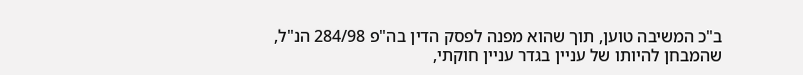ב"כ המשיבה טוען, תוך שהוא מפנה לפסק הדין בה"פ 284/98 הנ"ל, שהמבחן להיותו של עניין בגדר עניין חוקתי,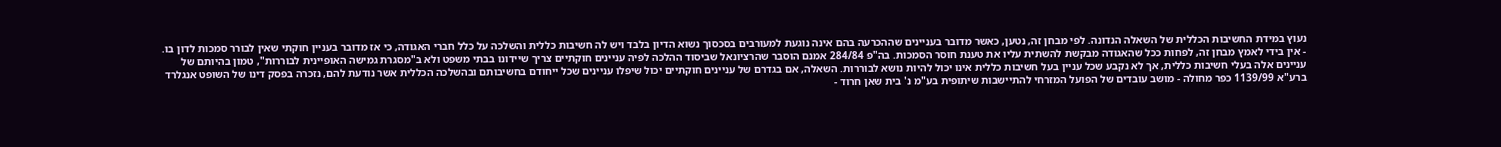נעוץ במידת החשיבות הכללית של השאלה הנדונה. לפי מבחן זה, נטען, כאשר מדובר בעניינים שההכרעה בהם אינה נוגעת למעורבים בסכסוך נשוא הדיון בלבד ויש לה חשיבות כללית והשלכה על כלל חברי האגודה, כי אז מדובר בעניין חוקתי שאין לבורר סמכות לדון בו.
- אין בידי לאמץ מבחן זה, לפחות ככל שהאגודה מבקשת להשתית עליו את טענת חוסר הסמכות. בה"פ 284/84 אמנם הוסבר שהרציונאל שביסוד ההלכה לפיה עניינים חוקתיים צריך שיידונו בבתי משפט ולא ב"מסגרת גמישה האופיינית לבוררות", טמון בהיותם של עניינים אלה בעלי חשיבות כללית, אך לא נקבע שכל עניין בעל חשיבות כללית אינו יכול להיות נושא לבוררות. השאלה, אם בגדרם של עניינים חוקתיים יכול שיפלו עניינים שכל ייחודם בחשיבותם ובהשלכה הכללית אשר נודעת להם, נזכרה בפסק דינו של השופט אנגלרד ברע"א 1139/99 כפר מחולה - מושב עובדים של הפועל המזרחי להתיישבות שיתופית בע"מ נ' בית שאן חרוד -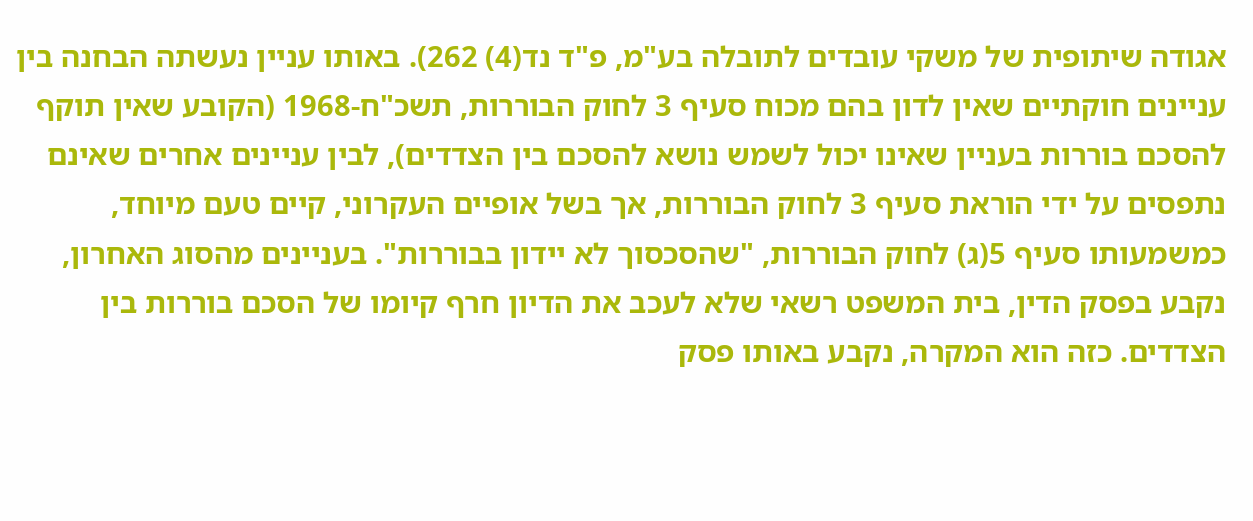אגודה שיתופית של משקי עובדים לתובלה בע"מ, פ"ד נד(4) 262). באותו עניין נעשתה הבחנה בין עניינים חוקתיים שאין לדון בהם מכוח סעיף 3 לחוק הבוררות, תשכ"ח-1968 (הקובע שאין תוקף להסכם בוררות בעניין שאינו יכול לשמש נושא להסכם בין הצדדים), לבין עניינים אחרים שאינם נתפסים על ידי הוראת סעיף 3 לחוק הבוררות, אך בשל אופיים העקרוני, קיים טעם מיוחד, כמשמעותו סעיף 5(ג) לחוק הבוררות, "שהסכסוך לא יידון בבוררות". בעניינים מהסוג האחרון, נקבע בפסק הדין, בית המשפט רשאי שלא לעכב את הדיון חרף קיומו של הסכם בוררות בין הצדדים. כזה הוא המקרה, נקבע באותו פסק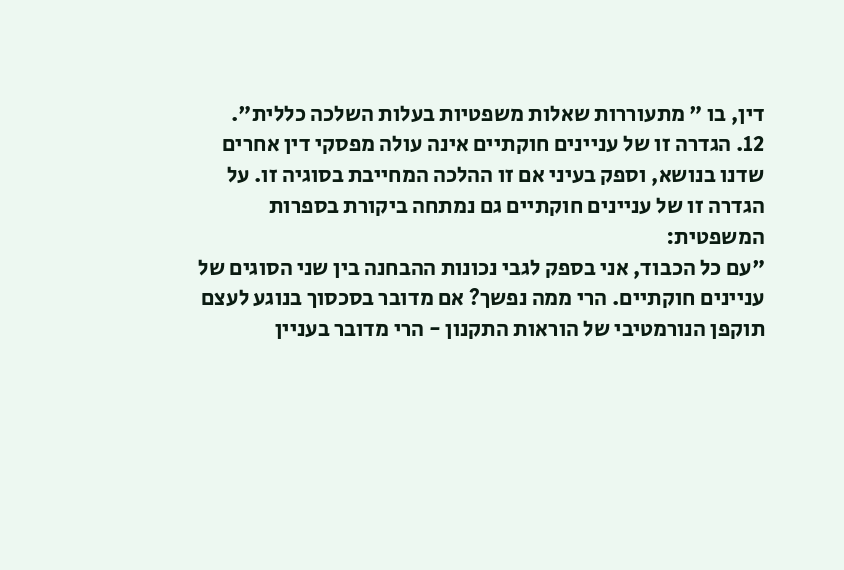דין, בו " מתעוררות שאלות משפטיות בעלות השלכה כללית".
12. הגדרה זו של עניינים חוקתיים אינה עולה מפסקי דין אחרים שדנו בנושא, וספק בעיני אם זו ההלכה המחייבת בסוגיה זו. על הגדרה זו של עניינים חוקתיים גם נמתחה ביקורת בספרות המשפטית:
"עם כל הכבוד, אני בספק לגבי נכונות ההבחנה בין שני הסוגים של עניינים חוקתיים. הרי ממה נפשך? אם מדובר בסכסוך בנוגע לעצם תוקפן הנורמטיבי של הוראות התקנון - הרי מדובר בעניין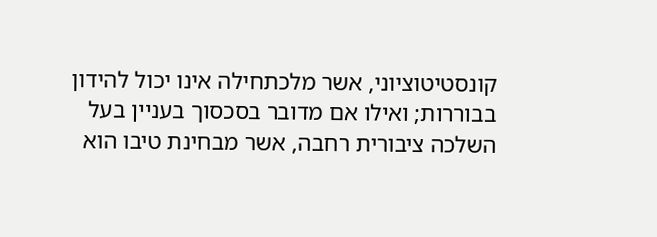קונסטיטוציוני, אשר מלכתחילה אינו יכול להידון בבוררות; ואילו אם מדובר בסכסוך בעניין בעל השלכה ציבורית רחבה, אשר מבחינת טיבו הוא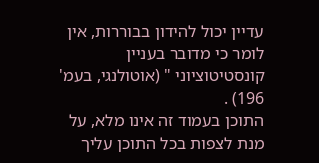עדיין יכול להידון בבוררות, אין לומר כי מדובר בעניין קונסטיטוציוני " (אוטולנגי, בעמ' 196) .
התוכן בעמוד זה אינו מלא, על מנת לצפות בכל התוכן עליך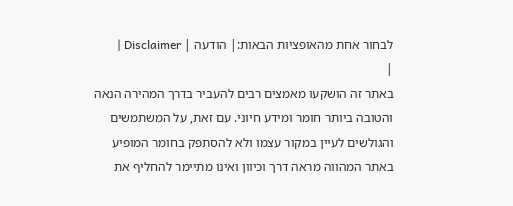לבחור אחת מהאופציות הבאות:| הודעה | Disclaimer |
|
באתר זה הושקעו מאמצים רבים להעביר בדרך המהירה הנאה והטובה ביותר חומר ומידע חיוני. עם זאת, על המשתמשים והגולשים לעיין במקור עצמו ולא להסתפק בחומר המופיע באתר המהווה מראה דרך וכיוון ואינו מתיימר להחליף את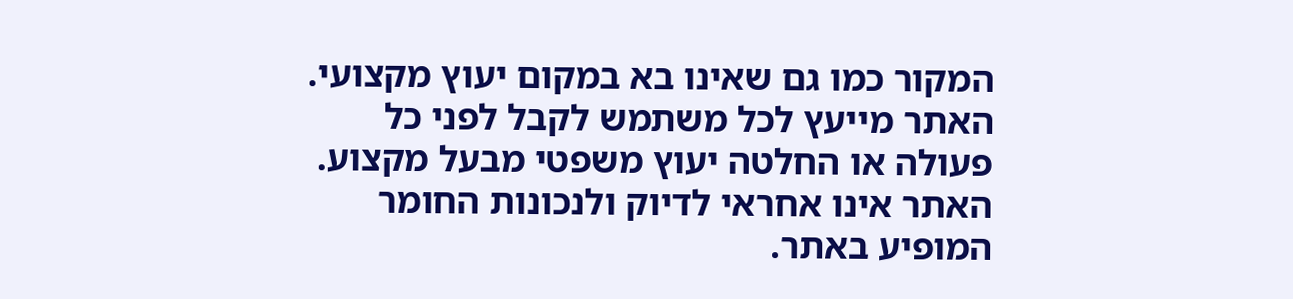המקור כמו גם שאינו בא במקום יעוץ מקצועי. האתר מייעץ לכל משתמש לקבל לפני כל פעולה או החלטה יעוץ משפטי מבעל מקצוע. האתר אינו אחראי לדיוק ולנכונות החומר המופיע באתר.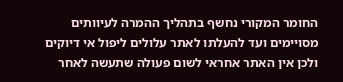החומר המקורי נחשף בתהליך ההמרה לעיוותים מסויימים ועד להעלתו לאתר עלולים ליפול אי דיוקים ולכן אין האתר אחראי לשום פעולה שתעשה לאחר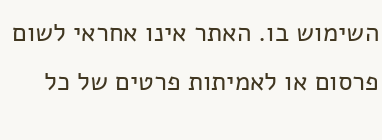השימוש בו. האתר אינו אחראי לשום פרסום או לאמיתות פרטים של כל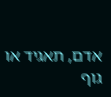אדם, תאגיד או גוף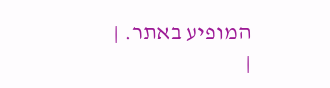המופיע באתר. |
|